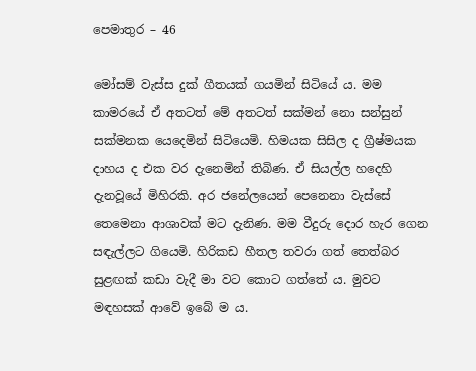පෙමාතුර – 46

මෝසම් වැස්ස දුක් ගීතයක් ගයමින් සිටියේ ය. මම කාමරයේ ඒ අතටත් මේ අතටත් සක්මන් නො සන්සුන් සක්මනක යෙදෙමින් සිටියෙමි. හිමයක සිසිල ද ග්‍රීෂ්මයක දාහය ද එක වර දැනෙමින් තිබිණ. ඒ සියල්ල හදෙහි දැනවූයේ මිහිරකි. අර ජනේලයෙන් පෙනෙනා වැස්සේ තෙමෙනා ආශාවක් මට දැනිණ. මම වීදුරු දොර හැර ගෙන සඳැල්ලට ගියෙමි. හිරිකඩ හීතල තවරා ගත් තෙත්බර සුළඟක් කඩා වැදී මා වට කොට ගත්තේ ය. මුවට මඳහසක් ආවේ ඉබේ ම ය.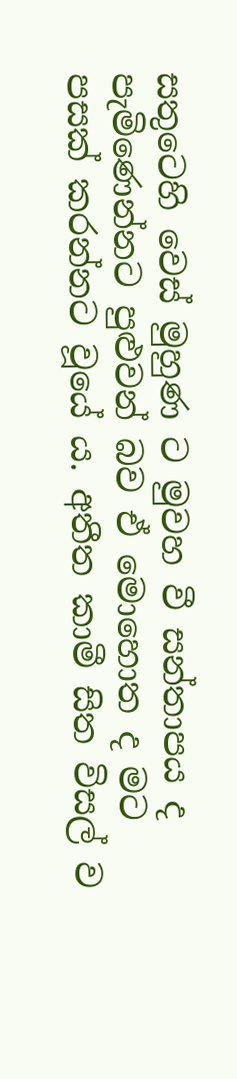සතුටෙහි වෙස් මුහුණ ට මුවහ වී සන්තාපය ද පැමිණෙන්නට පුළුවන් බව ඒ මොහොත ද මට පසක් කරන්නට වූයේ ය. අතීත කාමී සිත විසල් ව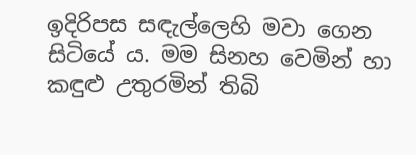ඉදිරිපස සඳැල්ලෙහි මවා ගෙන සිටියේ ය. මම සිනහ වෙමින් හා කඳුළු උතුරමින් තිබි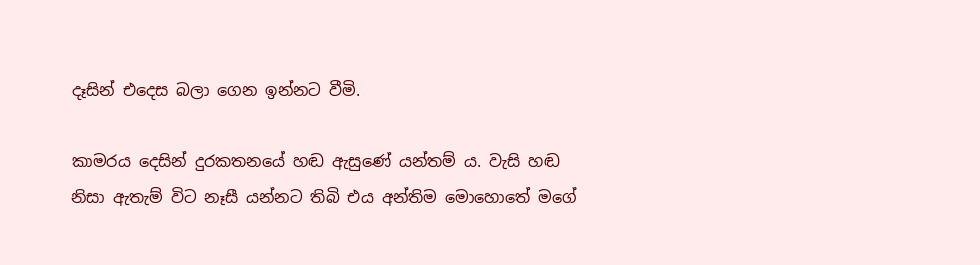දෑසින් එදෙස බලා ගෙන ඉන්නට වීමි.

කාමරය දෙසින් දුරකතනයේ හඬ ඇසුණේ යන්තම් ය. වැසි හඬ නිසා ඇතැම් විට නෑසී යන්නට තිබි එය අන්තිම මොහොතේ මගේ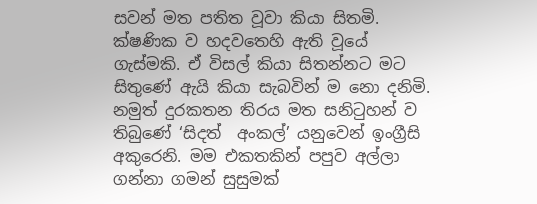සවන් මත පතිත වූවා කියා සිතමි. ක්ෂණික ව හදවතෙහි ඇති වූයේ ගැස්මකි. ඒ විසල් කියා සිතන්නට මට සිතුණේ ඇයි කියා සැබවින් ම නො දනිමි. නමුත් දුරකතන තිරය මත සනිටුහන් ව තිබුණේ ‘සිදත්  අංකල්’ යනුවෙන් ඉංග්‍රීසි අකුරෙනි. මම එකතකින් පපුව අල්ලා ගන්නා ගමන් සුසුමක්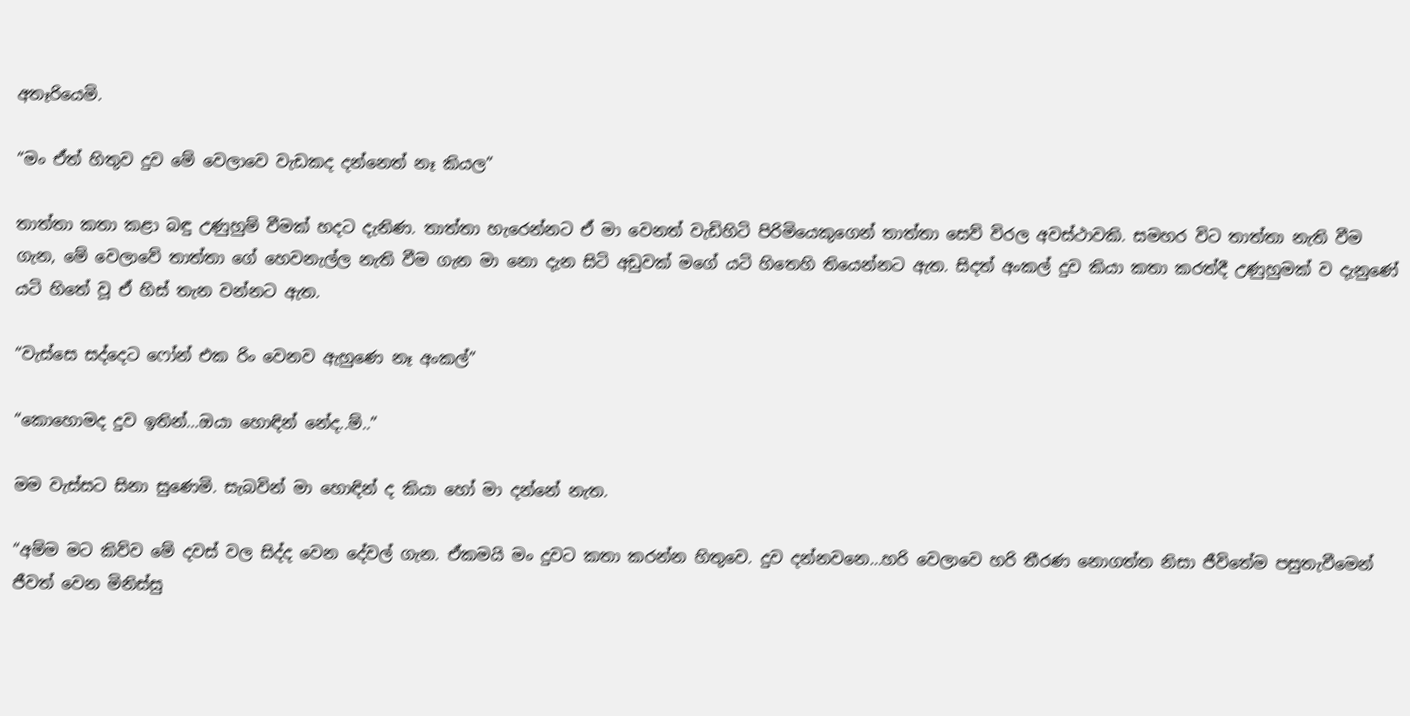අතෑරියෙමි.

“මං ඒත් හිතුව දුව මේ වෙලාවෙ වැඩකද දන්නෙත් නෑ කියල”

තාත්තා කතා කළා බඳු උණුහුම් වීමක් හදට දැනිණ. තාත්තා හැරෙන්නට ඒ මා වෙනත් වැඩිහිටි පිරිමියෙකුගෙන් තාත්තා සෙව් විරල අවස්ථාවකි. සමහර විට තාත්තා නැති වීම ගැන, මේ වෙලාවේ තාත්තා ගේ හෙවනැල්ල නැති වීම ගැන මා නො දැන සිටි අඩුවක් මගේ යටි හිතෙහි තියෙන්නට ඇත. සිදත් අංකල් දුව කියා කතා කරත්දී උණුහුමක් ව දැනුණේ යටි හිතේ වූ ඒ හිස් තැන වන්නට ඇත.

“වැස්සෙ සද්දෙට ෆෝන් එක රිං වෙනව ඇහුණෙ නෑ අංකල්”

“කොහොමද දුව ඉතින්…ඔයා හොඳින් නේද..ම්..”

මම වැස්සට සිනා සුණෙමි. සැබවින් මා හොඳින් ද කියා හෝ මා දන්නේ නැත.

“අම්ම මට කිව්ව මේ දවස් වල සිද්ද වෙන දේවල් ගැන. ඒකමයි මං දුවට කතා කරන්න හිතුවෙ. දුව දන්නවනෙ…හරි වෙලාවෙ හරි තීරණ නොගත්ත නිසා ජීවිතේම පසුතැවීමෙන් ජීවත් වෙන මිනිස්සු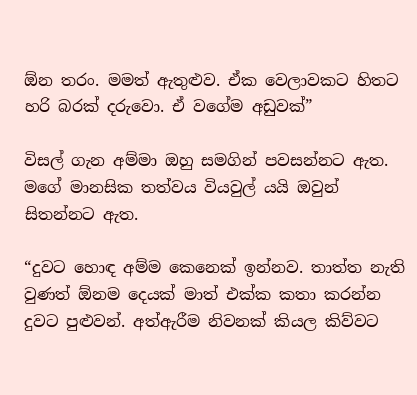ඕන තරං. මමත් ඇතුළුව. ඒක වෙලාවකට හිතට හරි බරක් දරුවො. ඒ වගේම අඩුවක්”

විසල් ගැන අම්මා ඔහු සමගින් පවසන්නට ඇත. මගේ මානසික තත්වය වියවුල් යයි ඔවුන් සිතන්නට ඇත.

“දුවට හොඳ අම්ම කෙනෙක් ඉන්නව. තාත්ත නැති වුණත් ඕනම දෙයක් මාත් එක්ක කතා කරන්න දුවට පුළුවන්. අත්ඇරීම නිවනක් කියල කිව්වට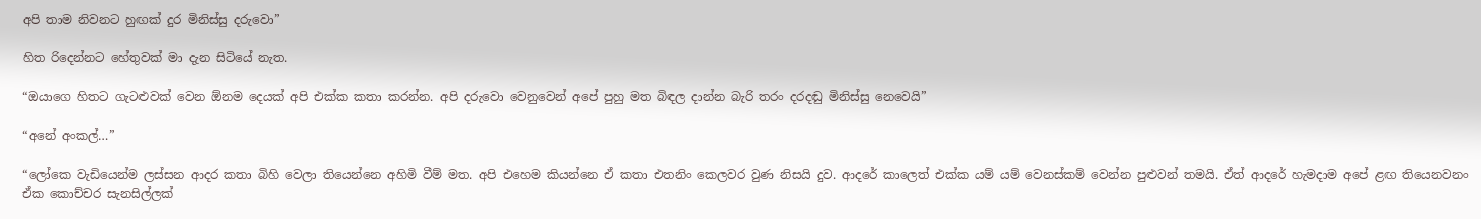අපි තාම නිවනට හුඟක් දුර මිනිස්සු දරුවො”

හිත රිදෙන්නට හේතුවක් මා දැන සිටියේ නැත.

“ඔයාගෙ හිතට ගැටළුවක් වෙන ඕනම දෙයක් අපි එක්ක කතා කරන්න. අපි දරුවො වෙනුවෙන් අපේ පුහු මත බිඳල දාන්න බැරි තරං දරදඬු මිනිස්සු නෙවෙයි”

“අනේ අංකල්…”

“ලෝකෙ වැඩියෙන්ම ලස්සන ආදර කතා බිහි වෙලා තියෙන්නෙ අහිමි වීම් මත. අපි එහෙම කියන්නෙ ඒ කතා එතනිං කෙලවර වුණ නිසයි දුව. ආදරේ කාලෙත් එක්ක යම් යම් වෙනස්කම් වෙන්න පුළුවන් තමයි. ඒත් ආදරේ හැමදාම අපේ ළඟ තියෙනවනං ඒක කොච්චර සැනසිල්ලක්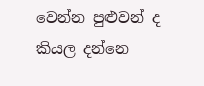වෙන්න පුළුවන් ද කියල දන්නෙ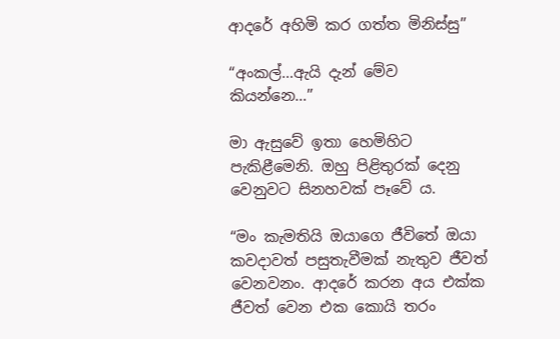ආදරේ අහිමි කර ගත්ත මිනිස්සු”

“අංකල්…ඇයි දැන් මේව කියන්නෙ…”

මා ඇසුවේ ඉතා හෙමිහිට පැකිළීමෙනි. ඔහු පිළිතුරක් දෙනු වෙනුවට සිනහවක් පෑවේ ය.

“මං කැමතියි ඔයාගෙ ජීවිතේ ඔයා කවදාවත් පසුතැවීමක් නැතුව ජීවත් වෙනවනං. ආදරේ කරන අය එක්ක ජීවත් වෙන එක කොයි තරං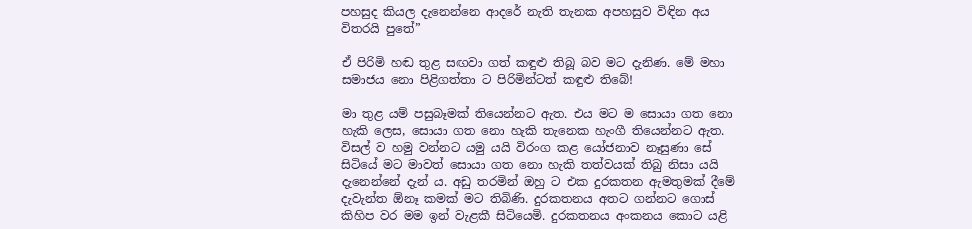පහසුද කියල දැනෙන්නෙ ආදරේ නැති තැනක අපහසුව විඳින අය විතරයි පුතේ”

ඒ පිරිමි හඬ තුළ සඟවා ගත් කඳුළු තිබූ බව මට දැනිණ. මේ මහා සමාජය නො පිළිගත්තා ට පිරිමින්ටත් කඳුළු තිබේ!

මා තුළ යම් පසුබෑමක් තියෙන්නට ඇත. එය මට ම සොයා ගත නො හැකි ලෙස, සොයා ගත නො හැකි තැනෙක හැංගී තියෙන්නට ඇත. විසල් ව හමු වන්නට යමු යයි විරංග කළ යෝජනාව නෑසුණා සේ සිටියේ මට මාවත් සොයා ගත නො හැකි තත්වයක් තිබු නිසා යයි දැනෙන්නේ දැන් ය. අඩු තරමින් ඔහු ට එක දුරකතන ඇමතුමක් දීමේ දැවැන්ත ඕනෑ කමක් මට තිබිණි. දුරකතනය අතට ගන්නට ගොස් කිහිප වර මම ඉන් වැළකී සිටියෙමි. දුරකතනය අංකනය කොට යළි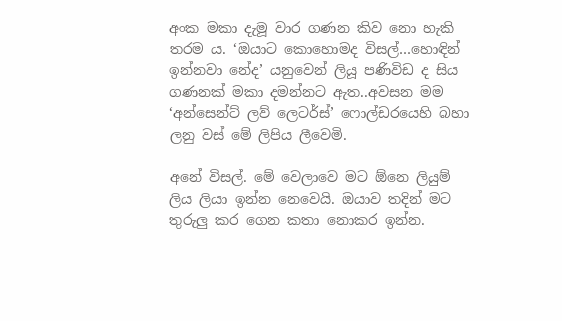අංක මකා දැමූ වාර ගණන කිව නො හැකි තරම ය. ‘ඔයාට කොහොමද විසල්…හොඳින් ඉන්නවා නේද’ යනුවෙන් ලියූ පණිවිඩ ද සිය ගණනක් මකා දමන්නට ඇත..අවසන මම ‘අන්සෙන්ට් ලව් ලෙටර්ස්’ ෆොල්ඩරයෙහි බහා ලනු වස් මේ ලිපිය ලීවෙමි.

අනේ විසල්. මේ වෙලාවෙ මට ඕනෙ ලියුම් ලිය ලියා ඉන්න නෙවෙයි. ඔයාව තදින් මට තුරුලු කර ගෙන කතා නොකර ඉන්න.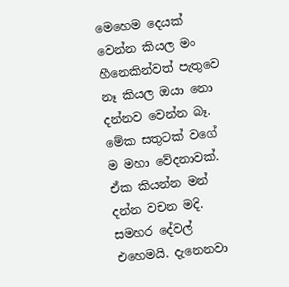මෙහෙම දෙයක් වෙන්න කියල මං හීනෙකින්වත් පැතුවෙ නෑ කියල ඔයා නො දන්නව වෙන්න බෑ. මේක සතුටක් වගේ ම මහා වේදනාවක්. ඒක කියන්න මන් දන්න වචන මදි. සමහර දේවල් එහෙමයි. දැනෙනවා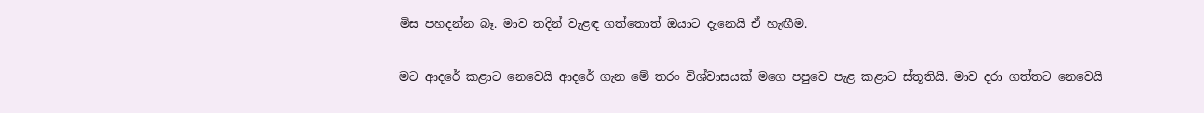මිස පහදන්න බෑ. මාව තදින් වැළඳ ගත්තොත් ඔයාට දැනෙයි ඒ හැඟීම.

මට ආදරේ කළාට නෙවෙයි ආදරේ ගැන මේ තරං විශ්වාසයක් මගෙ පපුවෙ පැළ කළාට ස්තූතියි. මාව දරා ගත්තට නෙවෙයි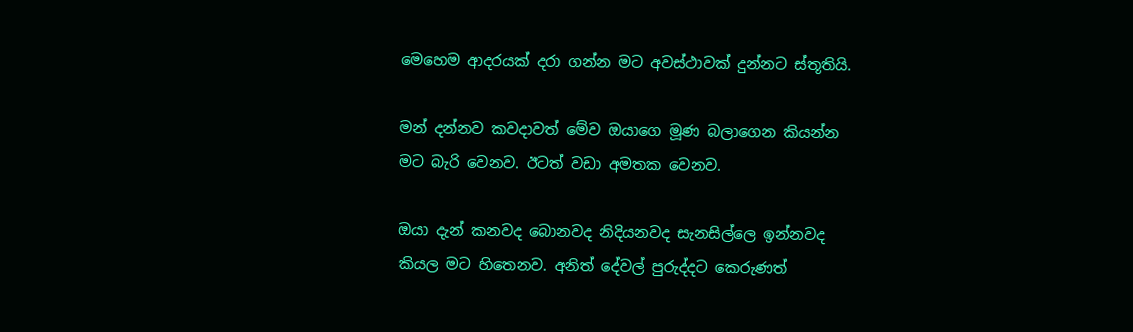මෙහෙම ආදරයක් දරා ගන්න මට අවස්ථාවක් දුන්නට ස්තූතියි.

මන් දන්නව කවදාවත් මේව ඔයාගෙ මූණ බලාගෙන කියන්න මට බැරි වෙනව. ඊටත් වඩා අමතක වෙනව.

ඔයා දැන් කනවද බොනවද නිදියනවද සැනසිල්ලෙ ඉන්නවද කියල මට හිතෙනව. අනිත් දේවල් පුරුද්දට කෙරුණත්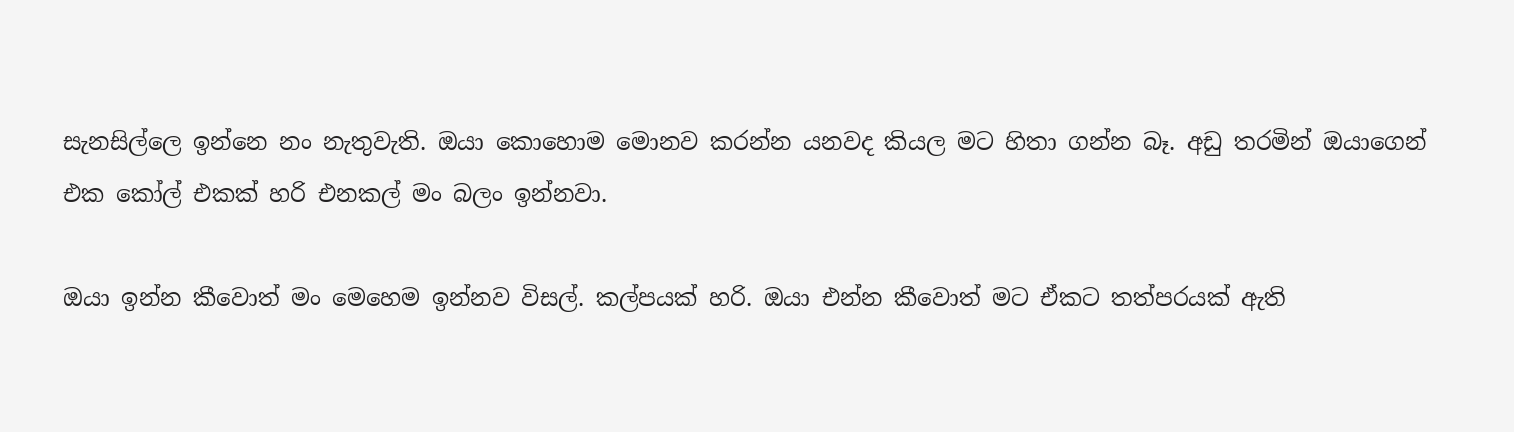සැනසිල්ලෙ ඉන්නෙ නං නැතුවැති. ඔයා කොහොම මොනව කරන්න යනවද කියල මට හිතා ගන්න බෑ. අඩු තරමින් ඔයාගෙන් එක කෝල් එකක් හරි එනකල් මං බලං ඉන්නවා.

ඔයා ඉන්න කීවොත් මං මෙහෙම ඉන්නව විසල්. කල්පයක් හරි. ඔයා එන්න කීවොත් මට ඒකට තත්පරයක් ඇති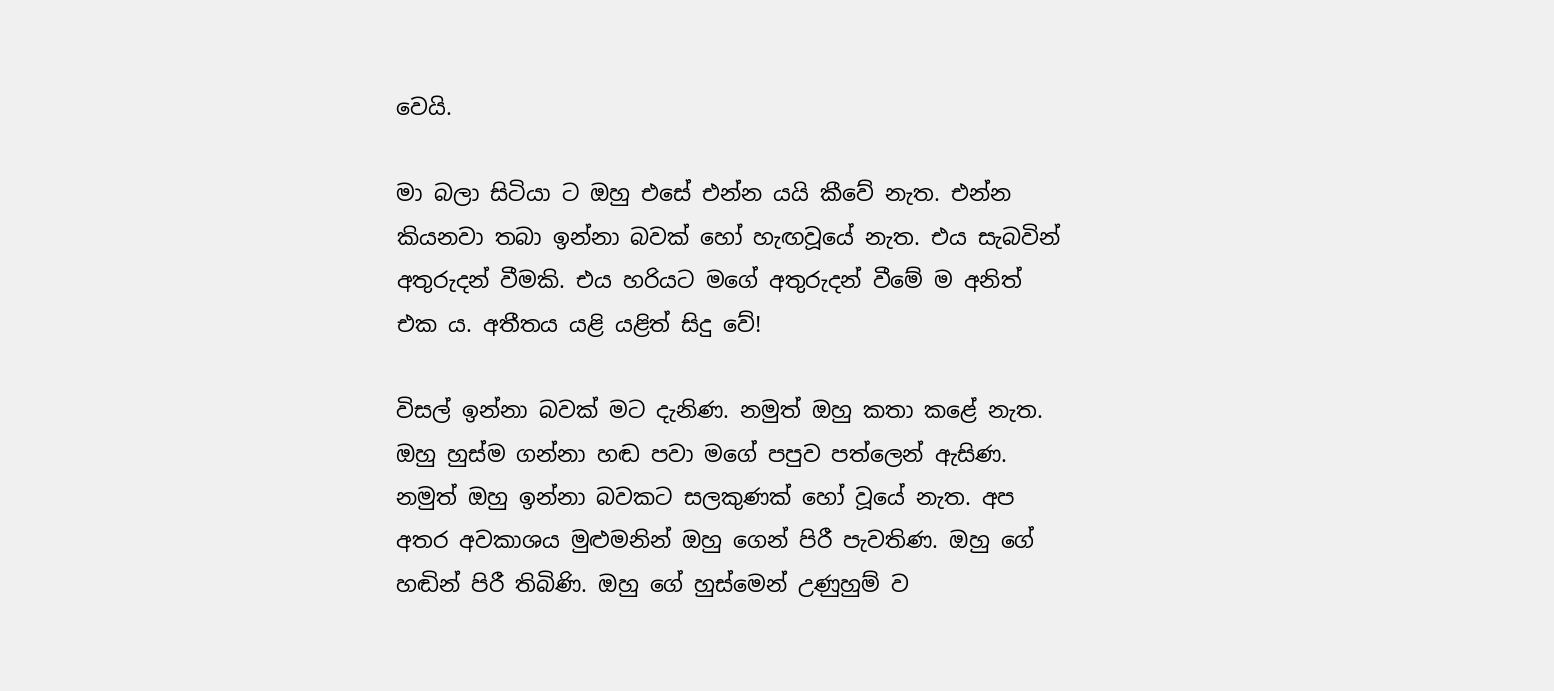වෙයි.

මා බලා සිටියා ට ඔහු එසේ එන්න යයි කීවේ නැත. එන්න කියනවා තබා ඉන්නා බවක් හෝ හැඟවූයේ නැත. එය සැබවින් අතුරුදන් වීමකි. එය හරියට මගේ අතුරුදන් වීමේ ම අනිත් එක ය. අතීතය යළි යළිත් සිදු වේ!

විසල් ඉන්නා බවක් මට දැනිණ. නමුත් ඔහු කතා කළේ නැත. ඔහු හුස්ම ගන්නා හඬ පවා මගේ පපුව පත්ලෙන් ඇසිණ. නමුත් ඔහු ඉන්නා බවකට සලකුණක් හෝ වූයේ නැත. අප අතර අවකාශය මුළුමනින් ඔහු ගෙන් පිරී පැවතිණ. ඔහු ගේ හඬින් පිරී තිබිණි. ඔහු ගේ හුස්මෙන් උණුහුම් ව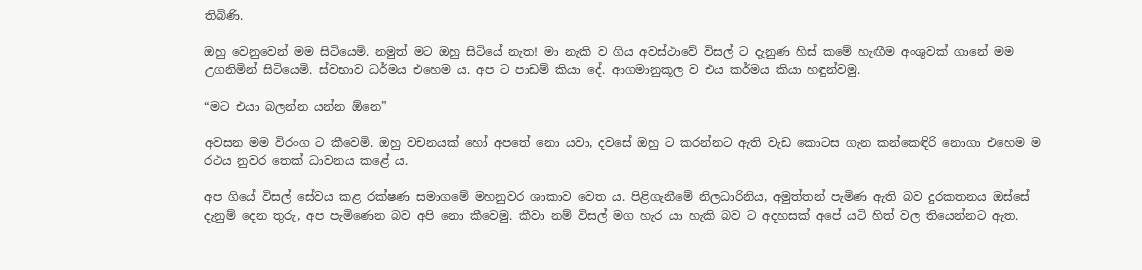තිබිණි.

ඔහු වෙනුවෙන් මම සිටියෙමි. නමුත් මට ඔහු සිටියේ නැත! මා නැකි ව ගිය අවස්ථාවේ විසල් ට දැනුණ හිස් කමේ හැඟීම අංශුවක් ගානේ මම උගනිමින් සිටියෙමි. ස්වභාව ධර්මය එහෙම ය. අප ට පාඩම් කියා දේ. ආගමානුකූල ව එය කර්මය කියා හඳුන්වමු.

“මට එයා බලන්න යන්න ඕනෙ”

අවසන මම විරංග ට කීවෙමි. ඔහු වචනයක් හෝ අපතේ නො යවා, දවසේ ඔහු ට කරන්නට ඇති වැඩ කොටස ගැන කන්කෙඳිරි නොගා එහෙම ම රථය නුවර තෙක් ධාවනය කළේ ය.

අප ගියේ විසල් සේවය කළ රක්ෂණ සමාගමේ මහනුවර ශාකාව වෙත ය. පිළිගැනීමේ නිලධාරිනිය, අමුත්තන් පැමිණ ඇති බව දුරකතනය ඔස්සේ දැනුම් දෙන තුරු, අප පැමිණෙන බව අපි නො කීවෙමු. කීවා නම් විසල් මග හැර යා හැකි බව ට අදහසක් අපේ යටි හිත් වල තියෙන්නට ඇත.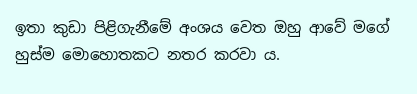ඉතා කුඩා පිළිගැනීමේ අංශය වෙත ඔහු ආවේ මගේ හුස්ම මොහොතකට නතර කරවා ය.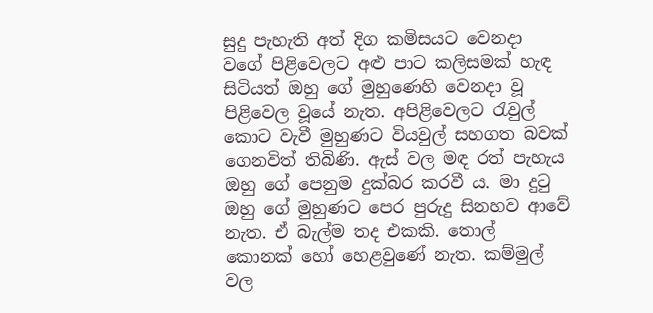සුදු පැහැති අත් දිග කමිසයට වෙනදා වගේ පිළිවෙලට අළු පාට කලිසමක් හැඳ සිටියත් ඔහු ගේ මුහුණෙහි වෙනදා වූ පිළිවෙල වූයේ නැත. අපිළිවෙලට රැවුල් කොට වැවී මුහුණට වියවුල් සහගත බවක් ගෙනවිත් තිබිණි. ඇස් වල මඳ රත් පැහැය ඔහු ගේ පෙනුම දුක්බර කරවී ය. මා දුටු ඔහු ගේ මුහුණට පෙර පුරුදු සිනහව ආවේ නැත. ඒ බැල්ම තද එකකි. තොල් කොනක් හෝ හෙළවුණේ නැත. කම්මුල් වල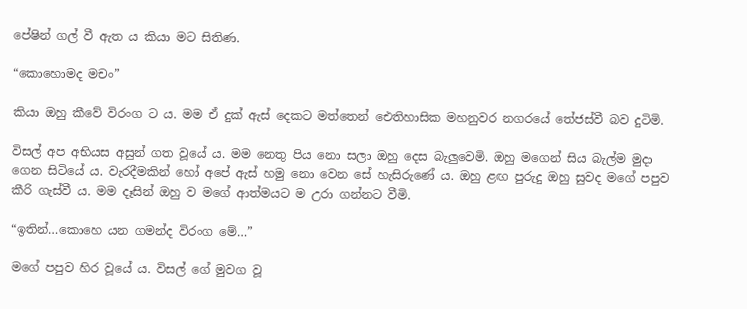පේෂින් ගල් වී ඇත ය කියා මට සිතිණ.

“කොහොමද මචං”

කියා ඔහු කීවේ විරංග ට ය. මම ඒ දුක් ඇස් දෙකට මත්තෙන් ඓතිහාසික මහනුවර නගරයේ තේජස්වී බව දුටිමි.

විසල් අප අභියස අසුන් ගත වූයේ ය. මම නෙතු පිය නො සලා ඔහු දෙස බැලුවෙමි. ඔහු මගෙන් සිය බැල්ම මුදා ගෙන සිටියේ ය. වැරදීමකින් හෝ අපේ ඇස් හමු නො වෙන සේ හැසිරුණේ ය. ඔහු ළඟ පුරුදු ඔහු සුවද මගේ පපුව කීරි ගැස්වී ය. මම දෑසින් ඔහු ව මගේ ආත්මයට ම උරා ගන්නට වීමි.

“ඉතින්…කොහෙ යන ගමන්ද විරංග මේ…”

මගේ පපුව හිර වූයේ ය. විසල් ගේ මුවග වූ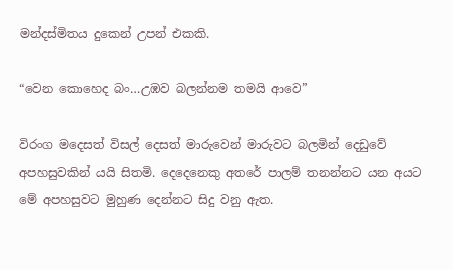මන්දස්මිතය දුකෙන් උපන් එකකි.

“වෙන කොහෙද බං…උඹව බලන්නම තමයි ආවෙ”

විරංග මදෙසත් විසල් දෙසත් මාරුවෙන් මාරුවට බලමින් දෙඩුවේ අපහසුවකින් යයි සිතමි. දෙදෙනෙකු අතරේ පාලම් තනන්නට යන අයට මේ අපහසුවට මුහුණ දෙන්නට සිදු වනු ඇත.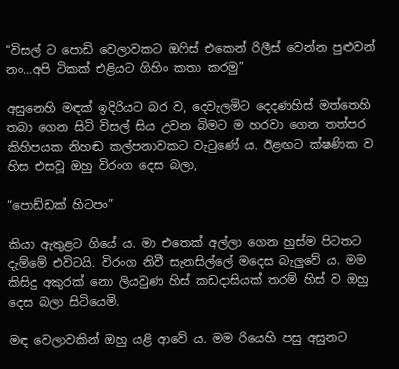“විසල් ට පොඩි වෙලාවකට ඔෆිස් එකෙන් රිලීස් වෙන්න පුළුවන් නං…අපි ටිකක් එළියට ගිහිං කතා කරමු”

අසුනෙහි මඳක් ඉදිරියට බර ව, දෙවැලමිට දෙදණහිස් මත්තෙහි තබා ගෙන සිටි විසල් සිය උවන බිමට ම හරවා ගෙන තත්පර කිහිපයක නිහඬ කල්පනාවකට වැටුණේ ය. ඊළඟට ක්ෂණික ව හිස එසවූ ඔහු විරංග දෙස බලා,

“පොඩ්ඩක් හිටපං”

කියා ඇතුළට ගියේ ය. මා එතෙක් අල්ලා ගෙන හුස්ම පිටතට දැම්මේ එවිටයි. විරංග නිවී සැනසිල්ලේ මදෙස බැලුවේ ය. මම කිසිදු අකුරක් නො ලියවුණ හිස් කඩදාසියක් තරම් හිස් ව ඔහු දෙස බලා සිටියෙමි.

මඳ වෙලාවකින් ඔහු යළි ආවේ ය. මම රියෙහි පසු අසුනට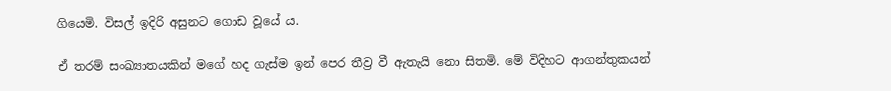ගියෙමි. විසල් ඉදිරි අසුනට ගොඩ වූයේ ය.

ඒ තරම් සංඛ්‍යාතයකින් මගේ හද ගැස්ම ඉන් පෙර තීව්‍ර වී ඇතැයි නො සිතමි. මේ විදිහට ආගන්තුකයන්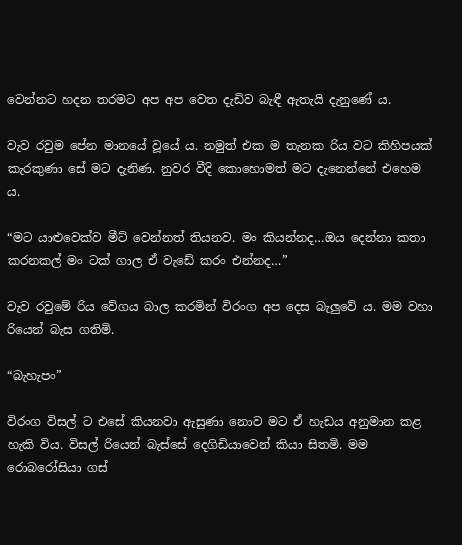වෙන්නට හදන තරමට අප අප වෙත දැඩිව බැඳී ඇතැයි දැනුණේ ය.

වැව රවුම පේන මානයේ වූයේ ය. නමුත් එක ම තැනක රිය වට කිහිපයක් කැරකුණා සේ මට දැනිණ. නුවර වීදි කොහොමත් මට දැනෙන්නේ එහෙම ය.

“මට යාළුවෙක්ව මීට් වෙන්නත් තියනව. මං කියන්නද…ඔය දෙන්නා කතා කරනකල් මං ටක් ගාල ඒ වැඩේ කරං එන්නද…”

වැව රවුමේ රිය වේගය බාල කරමින් විරංග අප දෙස බැලුවේ ය. මම වහා රියෙන් බැස ගතිමි.

“බැහැපං”

විරංග විසල් ට එසේ කියනවා ඇසුණා නොව මට ඒ හැඩය අනුමාන කළ හැකි විය. විසල් රියෙන් බැස්සේ දෙගිඩියාවෙන් කියා සිතමි. මම රොබරෝසියා ගස්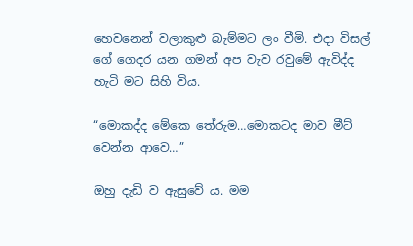හෙවනෙන් වලාකුළු බැම්මට ලං වීමි. එදා විසල් ගේ ගෙදර යන ගමන් අප වැව රවුමේ ඇවිද්ද හැටි මට සිහි විය.

“මොකද්ද මේකෙ තේරුම…මොකටද මාව මීට් වෙන්න ආවෙ…”

ඔහු දැඩි ව ඇසුවේ ය. මම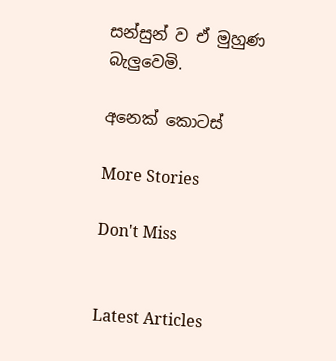සන්සුන් ව ඒ මුහුණ බැලුවෙමි.

අනෙක් කොටස්

More Stories

Don't Miss


Latest Articles